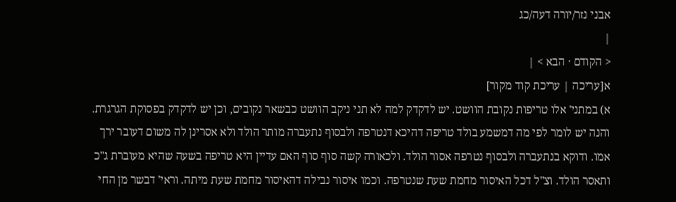אבני נזר/יורה דעה/כג
|
< הקודם · הבא > |
א[עריכה | עריכת קוד מקור]
א) במתני' אלו טריפות נקובת הוושט. יש לדקדק למה לא תני ניקב הוושט כבשאר נקובים, וכן יש לדקדק בפסוקת הגרגרת. והנה יש לומר לפי מה דמשמע בולד טריפה דהיכא דנטרפה ולבסוף נתעברה מותר הולד ולא אסרינן לה משום דעובר ירך אמו. ודוקא בנתעברה ולבסוף נטרפה אסור הולד. ולכאורה קשה סוף סוף האם עדיין היא טריפה בשעה שהיא מעוברת ג"כ ותאסר הולד. וצ"ל דכל האיסור מחמת שעת שנטרפה. וכמו איסור נבילה דהאיסור מחמת שעת מיתה. וראי' דבשר מן החי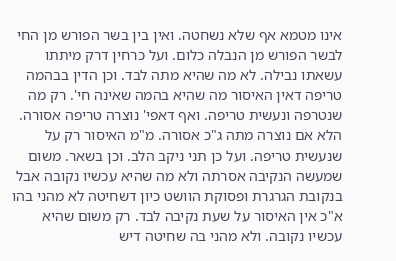אינו מטמא אף שלא נשחטה. ואין בין בשר הפורש מן החי לבשר הפורש מן הנבלה כלום. ועל כרחין דרק מיתתו עשאתו נבילה. לא מה שהיא מתה לבד. וכן הדין בבהמה טריפה דאין האיסור מה שהיא בהמה שאינה חי'. רק מה שנטרפה ונעשית טריפה. ואף דאפי' נוצרה טריפה אסורה. הלא אם נוצרה מתה ג"כ אסורה. מ"מ האיסור רק על שנעשית טריפה. ועל כן תני ניקב הלב. וכן בשאר. משום שמעשה הנקיבה אסרתה ולא מה שהיא עכשיו נקובה אבל בנקובת הגרגרת ופסוקת הוושט כיון דשחיטה לא מהני בהו א"כ אין האיסור על שעת נקיבה לבד. רק משום שהיא עכשיו נקובה. ולא מהני בה שחיטה דיש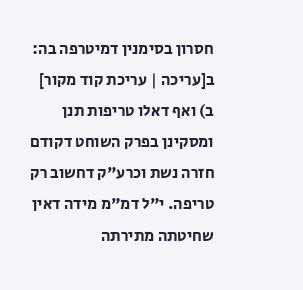חסרון בסימנין דמיטרפה בה:
ב[עריכה | עריכת קוד מקור]
ב) ואף דאלו טריפות תנן ומסקינן בפרק השוחט דקודם חזרה נשת וכרע"ק דחשוב רק טריפה. י"ל דמ"מ מידה דאין שחיטתה מתירתה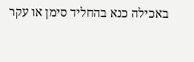באכילה כנא בהחליד סימן או עקר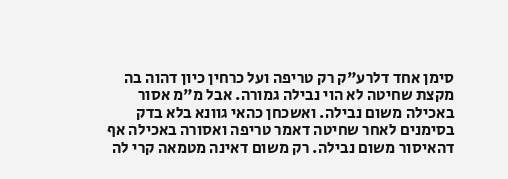סימן אחד דלרע"ק רק טריפה ועל כרחין כיון דהוה בה מקצת שחיטה לא הוי נבילה גמורה. אבל מ"מ אסור באכילה משום נבילה. ואשכחן כהאי גוונא בלא בדק בסימנים לאחר שחיטה דאמר טריפה ואסורה באכילה אף דהאיסור משום נבילה. רק משום דאינה מטמאה קרי לה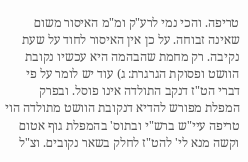טריפה. והכי נמי לרע"ק ומ"מ האיסור משום שאינה זבוחה. על כן אין האיסור לחוד על שעת נקיבה. רק מחמת שהבהמה היא עכשיו נקובת הוושט ופסוקת הגרגרת: ג) עוד יש לומר על פי דברי הט"ז דנקב התולדה אינו פוסל. ובפרק המפלת מפורש להדיא דנקובת הוושט מתולדה הוי טריפה עיי"ש ברש"י ובתוס' בהמפלת גוף אטום וקשה מנא לי' להט"ז לחלק בשאר נקובים. וצ"ל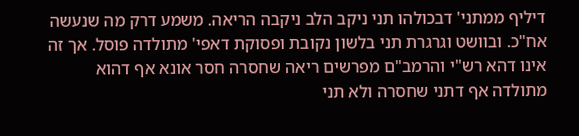דיליף ממתני' דבכולהו תני ניקב הלב ניקבה הריאה. משמע דרק מה שנעשה אח"כ. ובוושט וגרגרת תני בלשון נקובת ופסוקת דאפי' מתולדה פוסל. אך זה אינו דהא רש"י והרמב"ם מפרשים ריאה שחסרה חסר אונא אף דהוא מתולדה אף דתני שחסרה ולא תני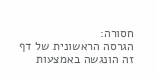חסורה:
הגרסה הראשונית של דף זה הונגשה באמצעות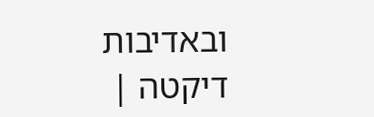ובאדיבות דיקטה |